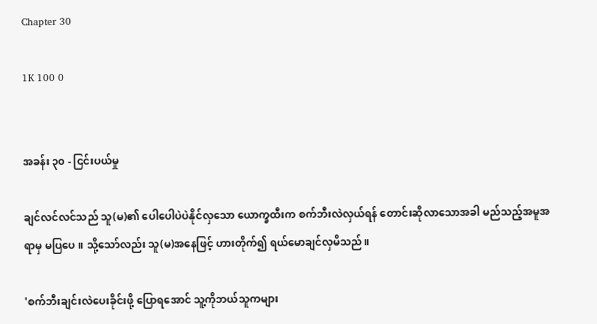Chapter 30

1K 100 0


အခန်း ၃၀ - ငြင်းပယ်မှု

ချင်လင်လင်သည် သူ(မ)၏ ပေါပေါပဲပဲနိုင်လှသော ယောက္ခထီးက စက်ဘီးလဲလှယ်ရန် တောင်းဆိုလာသောအခါ မည်သည့်အမူအရာမှ မပြပေ။ သို့သော်လည်း သူ(မ)အနေဖြင့် ဟားတိုက်၍ ရယ်မောချင်လှမိသည်။

'စက်ဘီးချင်းလဲပေးခိုင်းဖို့ ပြောရအောင် သူ့ကိုဘယ်သူကများ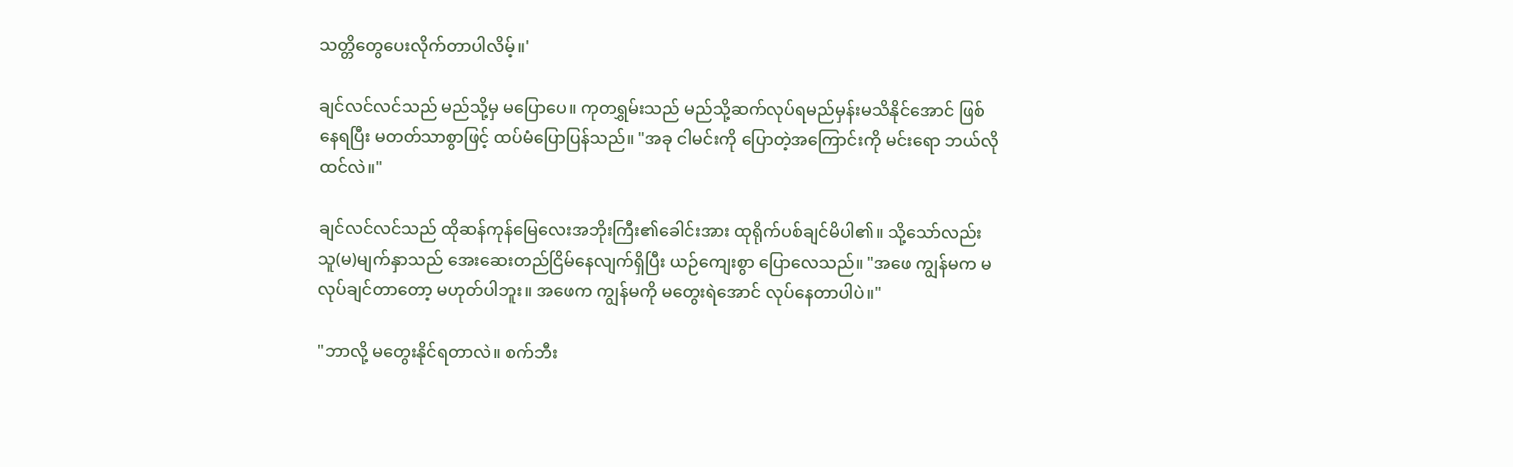သတ္တိတွေပေးလိုက်တာပါလိမ့်။'

ချင်လင်လင်သည် မည်သို့မှ မပြောပေ။ ကုတရွှမ်းသည် မည်သို့ဆက်လုပ်ရမည်မှန်းမသိနိုင်အောင် ဖြစ်နေရပြီး မတတ်သာစွာဖြင့် ထပ်မံပြောပြန်သည်။ "အခု ငါမင်းကို ပြောတဲ့အကြောင်းကို မင်းရော ဘယ်လိုထင်လဲ။"

ချင်လင်လင်သည် ထိုဆန်ကုန်မြေလေးအဘိုးကြီး၏ခေါင်းအား ထုရိုက်ပစ်ချင်မိပါ၏။ သို့သော်လည်း သူ(မ)မျက်နှာသည် အေးဆေးတည်ငြိမ်နေလျက်ရှိပြီး ယဉ်ကျေးစွာ ပြောလေသည်။ "အဖေ ကျွန်မက မလုပ်ချင်တာတော့ မဟုတ်ပါဘူး။ အဖေက ကျွန်မကို မတွေးရဲအောင် လုပ်နေတာပါပဲ။"

"ဘာလို့ မတွေးနိုင်ရတာလဲ။ စက်ဘီး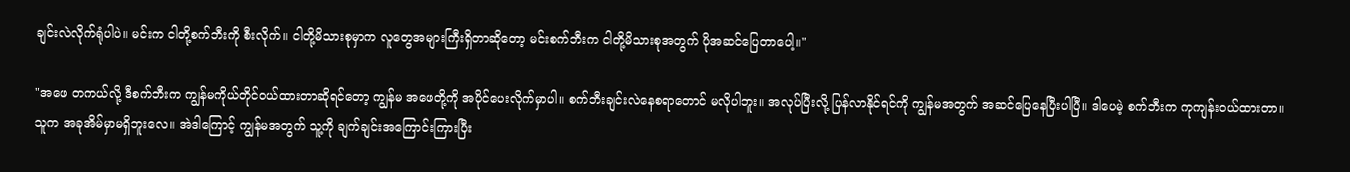ချင်းလဲလိုက်ရုံပါပဲ။ မင်းက ငါတို့စက်ဘီးကို စီးလိုက်။ ငါတို့မိသားစုမှာက လူတွေအများကြီးရှိတာဆိုတော့ မင်းစက်ဘီးက ငါတို့မိသားစုအတွက် ပိုအဆင်ပြေတာပေါ့။"

"အဖေ တကယ်လို့ ဒီစက်ဘီးက ကျွန်မကိုယ်တိုင်ဝယ်ထားတာဆိုရင်တော့ ကျွန်မ အဖေတို့ကို အပိုင်ပေးလိုက်မှာပါ။ စက်ဘီးချင်းလဲနေစရာတောင် မလိုပါဘူး။ အလုပ်ပြီးလို့ ပြန်လာနိုင်ရင်ကို ကျွန်မအတွက် အဆင်ပြေနေပြီးပါပြီ။ ဒါပေမဲ့ စက်ဘီးက ကုကျန်းဝယ်ထားတာ။ သူက အခုအိမ်မှာမရှိဘူးလေ။ အဲဒါကြောင့် ကျွန်မအတွက် သူ့ကို ချက်ချင်းအကြောင်းကြားပြီး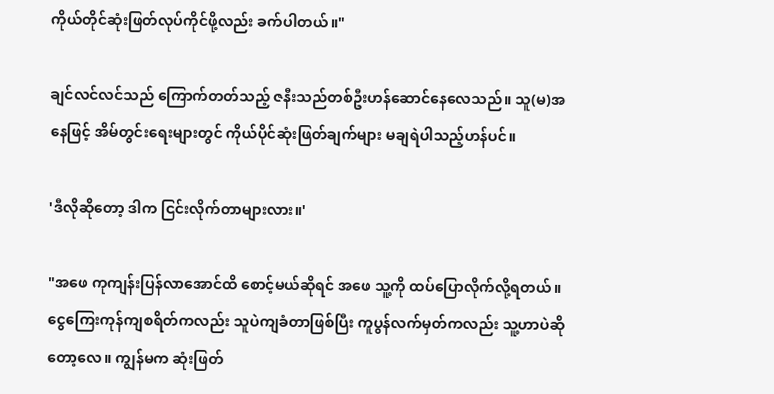ကိုယ်တိုင်ဆုံးဖြတ်လုပ်ကိုင်ဖို့လည်း ခက်ပါတယ်။"

ချင်လင်လင်သည် ကြောက်တတ်သည့် ဇနီးသည်တစ်ဦးဟန်ဆောင်နေလေသည်။ သူ(မ)အနေဖြင့် အိမ်တွင်းရေးများတွင် ကိုယ်ပိုင်ဆုံးဖြတ်ချက်များ မချရဲပါသည့်ဟန်ပင်။

'ဒီလိုဆိုတော့ ဒါက ငြင်းလိုက်တာများလား။'

"အဖေ ကုကျန်းပြန်လာအောင်ထိ စောင့်မယ်ဆိုရင် အဖေ သူ့ကို ထပ်ပြောလိုက်လို့ရတယ်။ ငွေကြေးကုန်ကျစရိတ်ကလည်း သူပဲကျခံတာဖြစ်ပြီး ကူပွန်လက်မှတ်ကလည်း သူ့ဟာပဲဆိုတော့‌လေ။ ကျွန်မက ဆုံးဖြတ်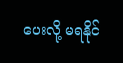ပေးလို့ မရနိုင်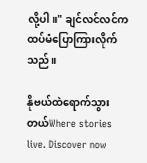လို့ပါ။" ချင်လင်လင်က ထပ်မံပြောကြားလိုက်သည်။

နိုဗယ်ထဲရောက်သွားတယ်Where stories live. Discover now